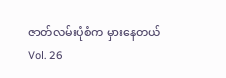ဇာတ်လမ်းပုံစံက မှားနေတယ်
Vol. 26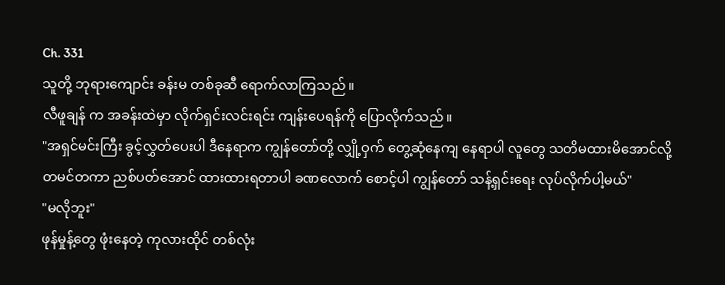Ch. 331
သူတို့ ဘုရားကျောင်း ခန်းမ တစ်ခုဆီ ရောက်လာကြသည်။
လီဖူချန် က အခန်းထဲမှာ လိုက်ရှင်းလင်းရင်း ကျန်းပေရန်ကို ပြောလိုက်သည်။
"အရှင်မင်းကြီး ခွင့်လွှတ်ပေးပါ ဒီနေရာက ကျွန်တော်တို့ လျှို့ဝှက် တွေ့ဆုံနေကျ နေရာပါ လူတွေ သတိမထားမိအောင်လို့ တမင်တကာ ညစ်ပတ်အောင် ထားထားရတာပါ ခဏလောက် စောင့်ပါ ကျွန်တော် သန့်ရှင်းရေး လုပ်လိုက်ပါ့မယ်"
"မလိုဘူး"
ဖုန်မှုန့်တွေ ဖုံးနေတဲ့ ကုလားထိုင် တစ်လုံး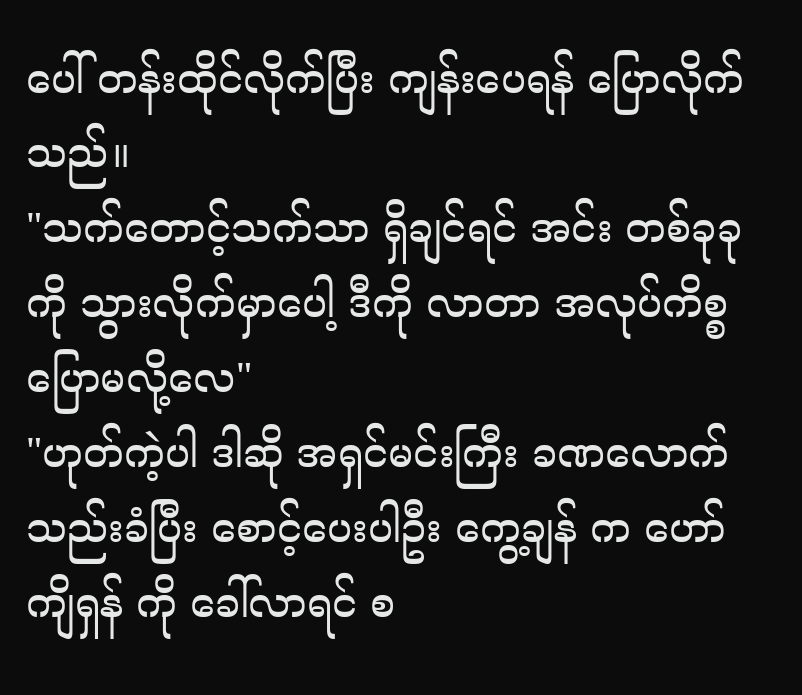ပေါ် တန်းထိုင်လိုက်ပြီး ကျန်းပေရန် ပြောလိုက်သည်။
"သက်တောင့်သက်သာ ရှိချင်ရင် အင်း တစ်ခုခုကို သွားလိုက်မှာပေါ့ ဒီကို လာတာ အလုပ်ကိစ္စ ပြောမလို့လေ"
"ဟုတ်ကဲ့ပါ ဒါဆို အရှင်မင်းကြီး ခဏလောက် သည်းခံပြီး စောင့်ပေးပါဦး ကွေ့ချန် က ဟော်ကျိရှန် ကို ခေါ်လာရင် စ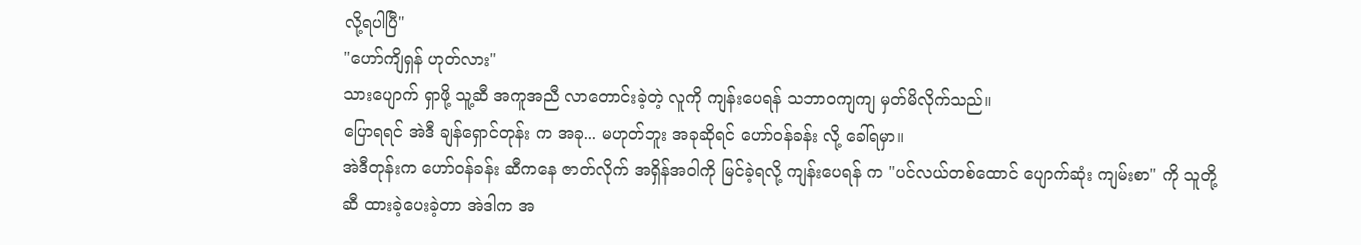လို့ရပါပြီ"
"ဟော်ကျိရှန် ဟုတ်လား"
သားပျောက် ရှာဖို့ သူ့ဆီ အကူအညီ လာတောင်းခဲ့တဲ့ လူကို ကျန်းပေရန် သဘာဝကျကျ မှတ်မိလိုက်သည်။
ပြောရရင် အဲဒီ ချန်ရှောင်တုန်း က အခု... မဟုတ်ဘူး အခုဆိုရင် ဟော်ဝန်ခန်း လို့ ခေါ်ရမှာ။
အဲဒီတုန်းက ဟော်ဝန်ခန်း ဆီကနေ ဇာတ်လိုက် အရှိန်အဝါကို မြင်ခဲ့ရလို့ ကျန်းပေရန် က "ပင်လယ်တစ်ထောင် ပျောက်ဆုံး ကျမ်းစာ" ကို သူတို့ဆီ ထားခဲ့ပေးခဲ့တာ အဲဒါက အ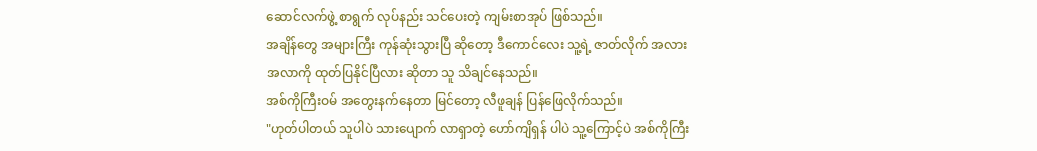ဆောင်လက်ဖွဲ့ စာရွက် လုပ်နည်း သင်ပေးတဲ့ ကျမ်းစာအုပ် ဖြစ်သည်။
အချိန်တွေ အများကြီး ကုန်ဆုံးသွားပြီ ဆိုတော့ ဒီကောင်လေး သူ့ရဲ့ ဇာတ်လိုက် အလားအလာကို ထုတ်ပြနိုင်ပြီလား ဆိုတာ သူ သိချင်နေသည်။
အစ်ကိုကြီးဝမ် အတွေးနက်နေတာ မြင်တော့ လီဖူချန် ပြန်ဖြေလိုက်သည်။
"ဟုတ်ပါတယ် သူပါပဲ သားပျောက် လာရှာတဲ့ ဟော်ကျိရှန် ပါပဲ သူ့ကြောင့်ပဲ အစ်ကိုကြီး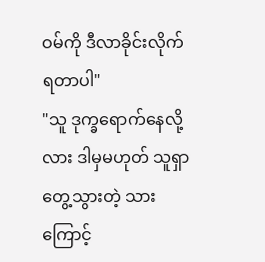ဝမ်ကို ဒီလာခိုင်းလိုက်ရတာပါ"
"သူ ဒုက္ခရောက်နေလို့လား ဒါမှမဟုတ် သူရှာတွေ့သွားတဲ့ သားကြောင့်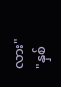လား"
"နှစ်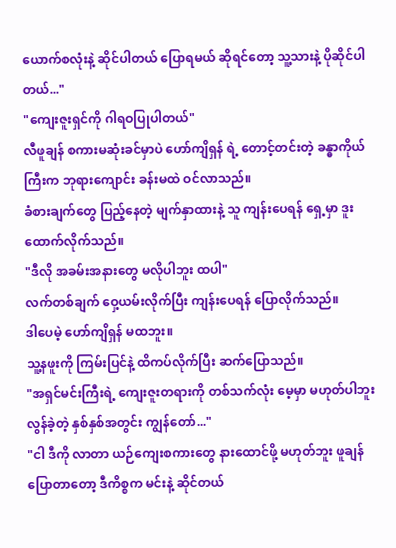ယောက်စလုံးနဲ့ ဆိုင်ပါတယ် ပြောရမယ် ဆိုရင်တော့ သူ့သားနဲ့ ပိုဆိုင်ပါတယ်..."
"ကျေးဇူးရှင်ကို ဂါရဝပြုပါတယ်"
လီဖူချန် စကားမဆုံးခင်မှာပဲ ဟော်ကျိရှန် ရဲ့ တောင့်တင်းတဲ့ ခန္ဓာကိုယ်ကြီးက ဘုရားကျောင်း ခန်းမထဲ ဝင်လာသည်။
ခံစားချက်တွေ ပြည့်နေတဲ့ မျက်နှာထားနဲ့ သူ ကျန်းပေရန် ရှေ့မှာ ဒူးထောက်လိုက်သည်။
"ဒီလို အခမ်းအနားတွေ မလိုပါဘူး ထပါ"
လက်တစ်ချက် ဝှေ့ယမ်းလိုက်ပြီး ကျန်းပေရန် ပြောလိုက်သည်။
ဒါပေမဲ့ ဟော်ကျိရှန် မထဘူး။
သူ့နဖူးကို ကြမ်းပြင်နဲ့ ထိကပ်လိုက်ပြီး ဆက်ပြောသည်။
"အရှင်မင်းကြီးရဲ့ ကျေးဇူးတရားကို တစ်သက်လုံး မေ့မှာ မဟုတ်ပါဘူး လွန်ခဲ့တဲ့ နှစ်နှစ်အတွင်း ကျွန်တော်..."
"ငါ ဒီကို လာတာ ယဉ်ကျေးစကားတွေ နားထောင်ဖို့ မဟုတ်ဘူး ဖူချန် ပြောတာတော့ ဒီကိစ္စက မင်းနဲ့ ဆိုင်တယ်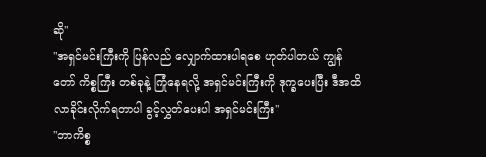ဆို"
"အရှင်မင်းကြီးကို ပြန်လည် လျှောက်ထားပါရစေ ဟုတ်ပါတယ် ကျွန်တော် ကိစ္စကြီး တစ်ခုနဲ့ ကြုံနေရလို့ အရှင်မင်းကြီးကို ဒုက္ခပေးပြီး ဒီအထိ လာခိုင်းလိုက်ရတာပါ ခွင့်လွှတ်ပေးပါ အရှင်မင်းကြီး"
"ဘာကိစ္စ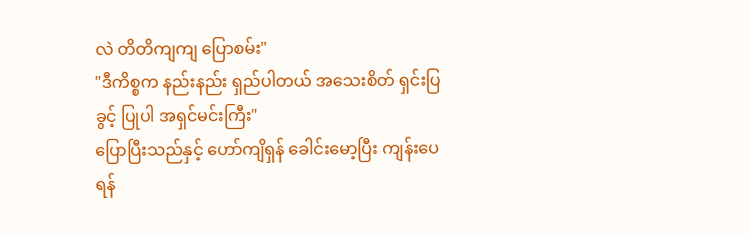လဲ တိတိကျကျ ပြောစမ်း"
"ဒီကိစ္စက နည်းနည်း ရှည်ပါတယ် အသေးစိတ် ရှင်းပြခွင့် ပြုပါ အရှင်မင်းကြီး"
ပြောပြီးသည်နှင့် ဟော်ကျိရှန် ခေါင်းမော့ပြီး ကျန်းပေရန်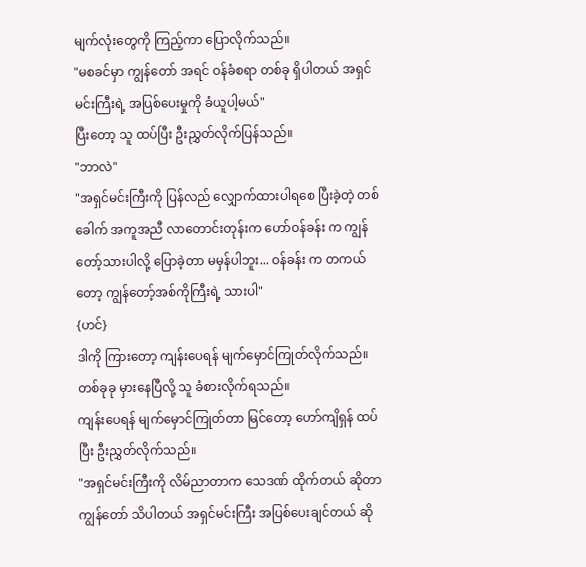မျက်လုံးတွေကို ကြည့်ကာ ပြောလိုက်သည်။
"မစခင်မှာ ကျွန်တော် အရင် ဝန်ခံစရာ တစ်ခု ရှိပါတယ် အရှင်မင်းကြီးရဲ့ အပြစ်ပေးမှုကို ခံယူပါ့မယ်"
ပြီးတော့ သူ ထပ်ပြီး ဦးညွှတ်လိုက်ပြန်သည်။
"ဘာလဲ"
"အရှင်မင်းကြီးကို ပြန်လည် လျှောက်ထားပါရစေ ပြီးခဲ့တဲ့ တစ်ခေါက် အကူအညီ လာတောင်းတုန်းက ဟော်ဝန်ခန်း က ကျွန်တော့်သားပါလို့ ပြောခဲ့တာ မမှန်ပါဘူး... ဝန်ခန်း က တကယ်တော့ ကျွန်တော့်အစ်ကိုကြီးရဲ့ သားပါ"
{ဟင်}
ဒါကို ကြားတော့ ကျန်းပေရန် မျက်မှောင်ကြုတ်လိုက်သည်။
တစ်ခုခု မှားနေပြီလို့ သူ ခံစားလိုက်ရသည်။
ကျန်းပေရန် မျက်မှောင်ကြုတ်တာ မြင်တော့ ဟော်ကျိရှန် ထပ်ပြီး ဦးညွှတ်လိုက်သည်။
"အရှင်မင်းကြီးကို လိမ်ညာတာက သေဒဏ် ထိုက်တယ် ဆိုတာ ကျွန်တော် သိပါတယ် အရှင်မင်းကြီး အပြစ်ပေးချင်တယ် ဆို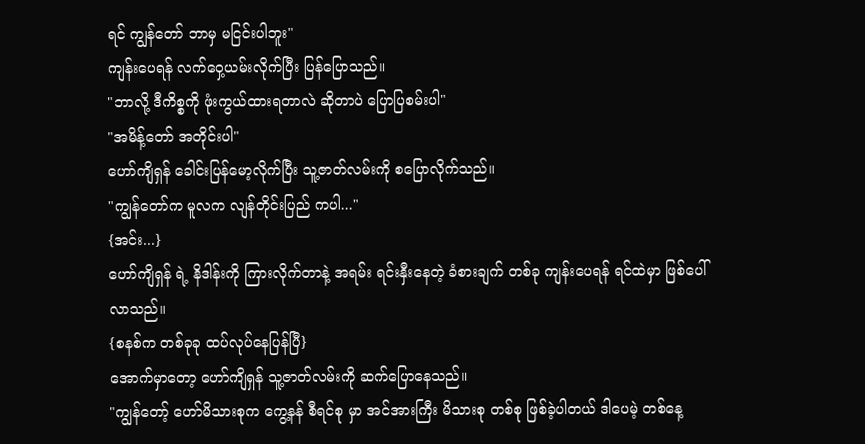ရင် ကျွန်တော် ဘာမှ မငြင်းပါဘူး"
ကျန်းပေရန် လက်ဝှေ့ယမ်းလိုက်ပြီး ပြန်ပြောသည်။
"ဘာလို့ ဒီကိစ္စကို ဖုံးကွယ်ထားရတာလဲ ဆိုတာပဲ ပြောပြစမ်းပါ"
"အမိန့်တော် အတိုင်းပါ"
ဟော်ကျိရှန် ခေါင်းပြန်မော့လိုက်ပြီး သူ့ဇာတ်လမ်းကို စပြောလိုက်သည်။
"ကျွန်တော်က မူလက လျန်တိုင်းပြည် ကပါ..."
{အင်း...}
ဟော်ကျိရှန် ရဲ့ နိဒါန်းကို ကြားလိုက်တာနဲ့ အရမ်း ရင်းနှီးနေတဲ့ ခံစားချက် တစ်ခု ကျန်းပေရန် ရင်ထဲမှာ ဖြစ်ပေါ်လာသည်။
{စနစ်က တစ်ခုခု ထပ်လုပ်နေပြန်ပြီ}
အောက်မှာတော့ ဟော်ကျိရှန် သူ့ဇာတ်လမ်းကို ဆက်ပြောနေသည်။
"ကျွန်တော့် ဟော်မိသားစုက ကွေ့နန် စီရင်စု မှာ အင်အားကြီး မိသားစု တစ်စု ဖြစ်ခဲ့ပါတယ် ဒါပေမဲ့ တစ်နေ့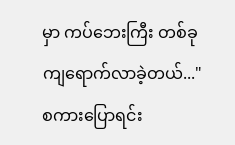မှာ ကပ်ဘေးကြီး တစ်ခု ကျရောက်လာခဲ့တယ်..."
စကားပြောရင်း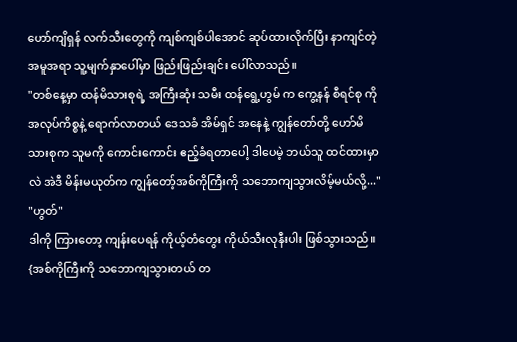ဟော်ကျိရှန် လက်သီးတွေကို ကျစ်ကျစ်ပါအောင် ဆုပ်ထားလိုက်ပြီး နာကျင်တဲ့ အမူအရာ သူ့မျက်နှာပေါ်မှာ ဖြည်းဖြည်းချင်း ပေါ်လာသည်။
"တစ်နေ့မှာ ထန်မိသားစုရဲ့ အကြီးဆုံး သမီး ထန်ရွေ့ဟွမ် က ကွေ့နန် စီရင်စု ကို အလုပ်ကိစ္စနဲ့ ရောက်လာတယ် ဒေသခံ အိမ်ရှင် အနေနဲ့ ကျွန်တော်တို့ ဟော်မိသားစုက သူမကို ကောင်းကောင်း ဧည့်ခံရတာပေါ့ ဒါပေမဲ့ ဘယ်သူ ထင်ထားမှာလဲ အဲဒီ မိန်းမယုတ်က ကျွန်တော့်အစ်ကိုကြီးကို သဘောကျသွားလိမ့်မယ်လို့..."
"ဟွတ်"
ဒါကို ကြားတော့ ကျန်းပေရန် ကိုယ့်တံတွေး ကိုယ်သီးလုနီးပါး ဖြစ်သွားသည်။
{အစ်ကိုကြီးကို သဘောကျသွားတယ် တ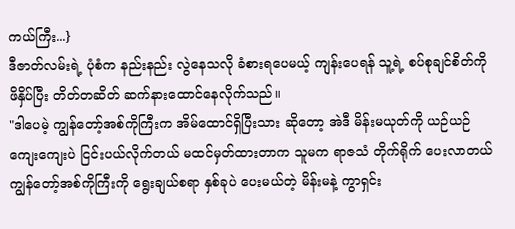ကယ်ကြီး...}
ဒီဇာတ်လမ်းရဲ့ ပုံစံက နည်းနည်း လွဲနေသလို ခံစားရပေမယ့် ကျန်းပေရန် သူ့ရဲ့ စပ်စုချင်စိတ်ကို ဖိနှိပ်ပြီး တိတ်တဆိတ် ဆက်နားထောင်နေလိုက်သည်။
"ဒါပေမဲ့ ကျွန်တော့်အစ်ကိုကြီးက အိမ်ထောင်ရှိပြီးသား ဆိုတော့ အဲဒီ မိန်းမယုတ်ကို ယဉ်ယဉ်ကျေးကျေးပဲ ငြင်းပယ်လိုက်တယ် မထင်မှတ်ထားတာက သူမက ရာဇသံ တိုက်ရိုက် ပေးလာတယ် ကျွန်တော့်အစ်ကိုကြီးကို ရွေးချယ်စရာ နှစ်ခုပဲ ပေးမယ်တဲ့ မိန်းမနဲ့ ကွာရှင်း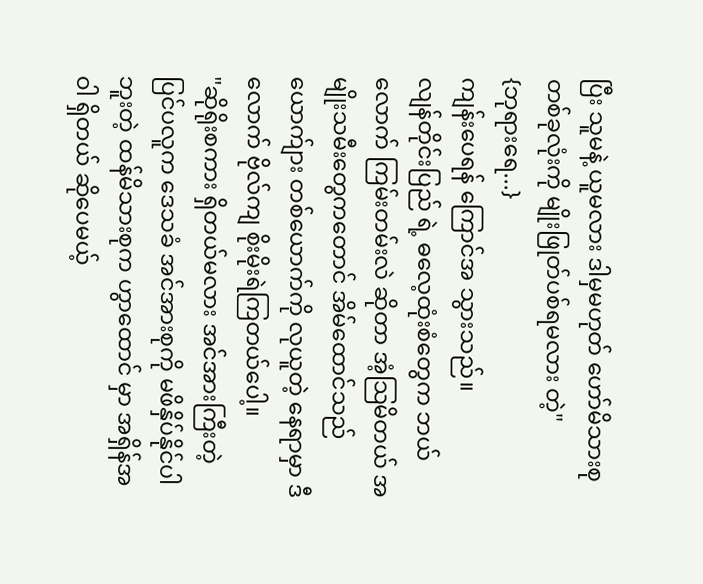ပြီး သူမနဲ့ ယူမလား ဒါမှမဟုတ် ဟော်မိသားစု တစ်ခုလုံးကို မျိုးဖြုတ်ပစ်ရမလား တဲ့"
{ဘုရားရေ...}
ကျန်းပေရန် ကြောင်အ သွားသည်။
လျန်တိုင်းပြည် ရဲ့ ဓလေ့ထုံးစံတွေက ဘယ်လောက် ကြမ်းတမ်းလဲ ဆိုတာ အံ့သြမိတယ် အမျိုးသမီးတွေကတောင် အိမ်ထောင်သည် ယောက်ျား တစ်ယောက်ကို လုယူတဲ့ နေရာမှာ ဒီလောက် ဗိုလ်ကျ စိုးမိုးရဲကြတယ်ပေါ့။
"ဆိုရိုးစကား ရှိတယ်မလား အင်အားကြီးတဲ့ ပြင်ပလူက ဒေသခံ အင်အားစုကို မဖိနှိပ်နိုင်ပါဘူးတဲ့ ထန်မိသားစုက ဟွာထောင် မှာ အရှိန်အဝါ ရှိတယ် ဆိုပေမယ့်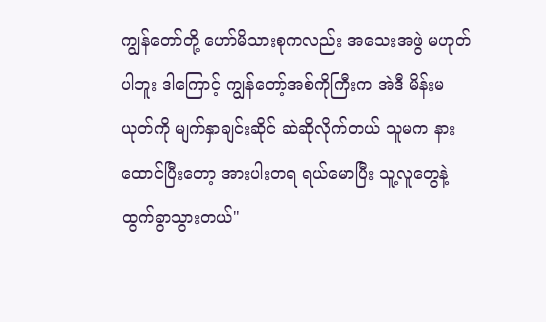ကျွန်တော်တို့ ဟော်မိသားစုကလည်း အသေးအဖွဲ မဟုတ်ပါဘူး ဒါကြောင့် ကျွန်တော့်အစ်ကိုကြီးက အဲဒီ မိန်းမယုတ်ကို မျက်နှာချင်းဆိုင် ဆဲဆိုလိုက်တယ် သူမက နားထောင်ပြီးတော့ အားပါးတရ ရယ်မောပြီး သူ့လူတွေနဲ့ ထွက်ခွာသွားတယ်"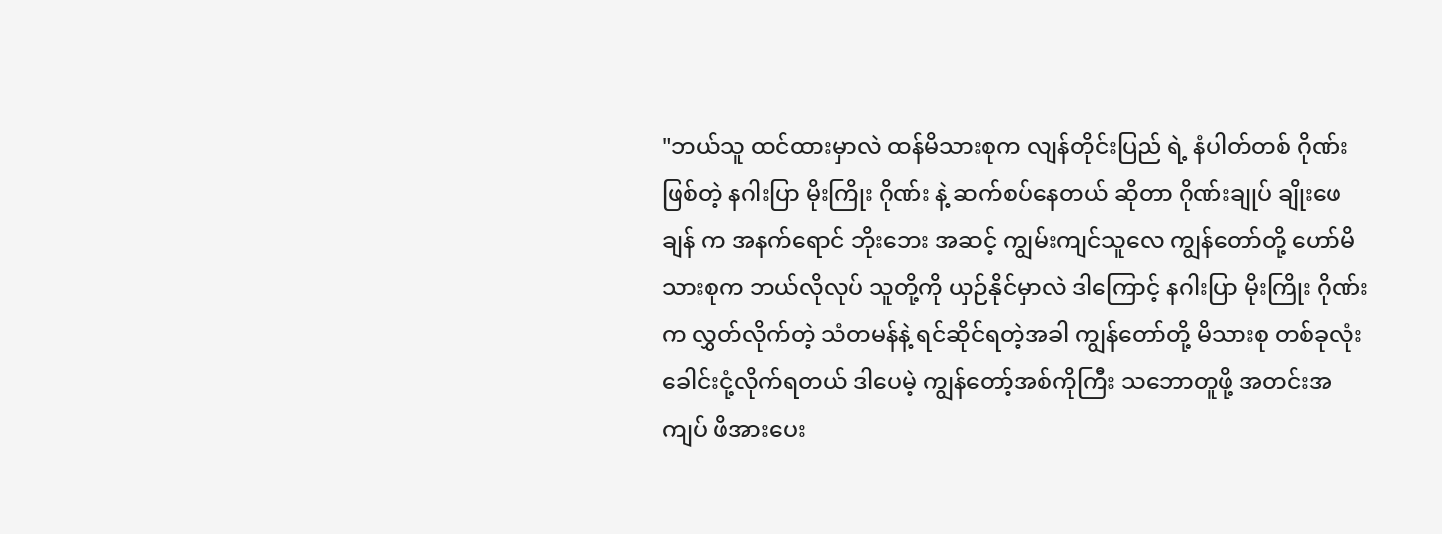"ဘယ်သူ ထင်ထားမှာလဲ ထန်မိသားစုက လျန်တိုင်းပြည် ရဲ့ နံပါတ်တစ် ဂိုဏ်း ဖြစ်တဲ့ နဂါးပြာ မိုးကြိုး ဂိုဏ်း နဲ့ ဆက်စပ်နေတယ် ဆိုတာ ဂိုဏ်းချုပ် ချိုးဖေချန် က အနက်ရောင် ဘိုးဘေး အဆင့် ကျွမ်းကျင်သူလေ ကျွန်တော်တို့ ဟော်မိသားစုက ဘယ်လိုလုပ် သူတို့ကို ယှဉ်နိုင်မှာလဲ ဒါကြောင့် နဂါးပြာ မိုးကြိုး ဂိုဏ်း က လွှတ်လိုက်တဲ့ သံတမန်နဲ့ ရင်ဆိုင်ရတဲ့အခါ ကျွန်တော်တို့ မိသားစု တစ်ခုလုံး ခေါင်းငုံ့လိုက်ရတယ် ဒါပေမဲ့ ကျွန်တော့်အစ်ကိုကြီး သဘောတူဖို့ အတင်းအကျပ် ဖိအားပေး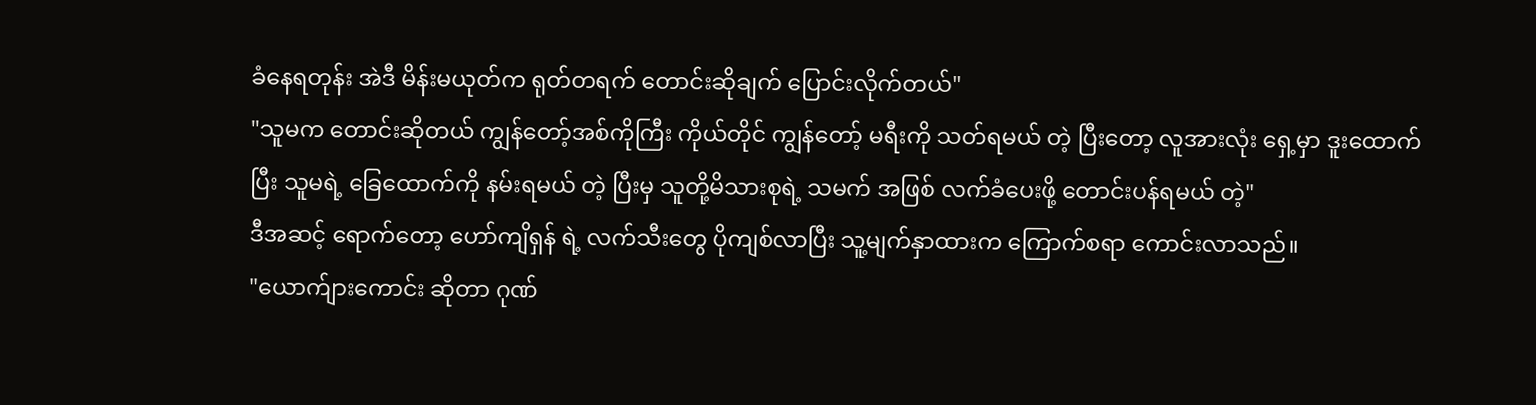ခံနေရတုန်း အဲဒီ မိန်းမယုတ်က ရုတ်တရက် တောင်းဆိုချက် ပြောင်းလိုက်တယ်"
"သူမက တောင်းဆိုတယ် ကျွန်တော့်အစ်ကိုကြီး ကိုယ်တိုင် ကျွန်တော့် မရီးကို သတ်ရမယ် တဲ့ ပြီးတော့ လူအားလုံး ရှေ့မှာ ဒူးထောက်ပြီး သူမရဲ့ ခြေထောက်ကို နမ်းရမယ် တဲ့ ပြီးမှ သူတို့မိသားစုရဲ့ သမက် အဖြစ် လက်ခံပေးဖို့ တောင်းပန်ရမယ် တဲ့"
ဒီအဆင့် ရောက်တော့ ဟော်ကျိရှန် ရဲ့ လက်သီးတွေ ပိုကျစ်လာပြီး သူ့မျက်နှာထားက ကြောက်စရာ ကောင်းလာသည်။
"ယောက်ျားကောင်း ဆိုတာ ဂုဏ်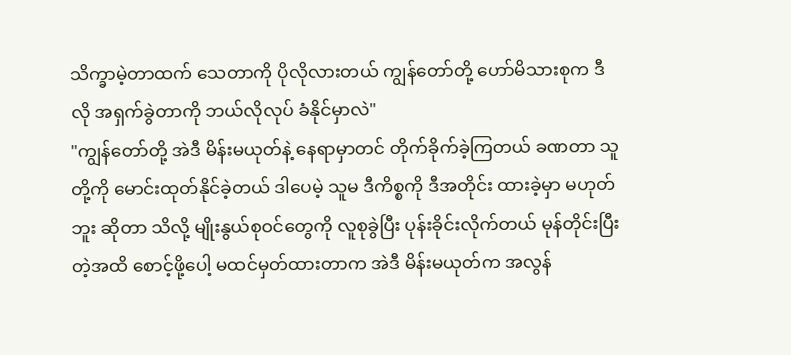သိက္ခာမဲ့တာထက် သေတာကို ပိုလိုလားတယ် ကျွန်တော်တို့ ဟော်မိသားစုက ဒီလို အရှက်ခွဲတာကို ဘယ်လိုလုပ် ခံနိုင်မှာလဲ"
"ကျွန်တော်တို့ အဲဒီ မိန်းမယုတ်နဲ့ နေရာမှာတင် တိုက်ခိုက်ခဲ့ကြတယ် ခဏတာ သူတို့ကို မောင်းထုတ်နိုင်ခဲ့တယ် ဒါပေမဲ့ သူမ ဒီကိစ္စကို ဒီအတိုင်း ထားခဲ့မှာ မဟုတ်ဘူး ဆိုတာ သိလို့ မျိုးနွယ်စုဝင်တွေကို လူစုခွဲပြီး ပုန်းခိုင်းလိုက်တယ် မုန်တိုင်းပြီးတဲ့အထိ စောင့်ဖို့ပေါ့ မထင်မှတ်ထားတာက အဲဒီ မိန်းမယုတ်က အလွန်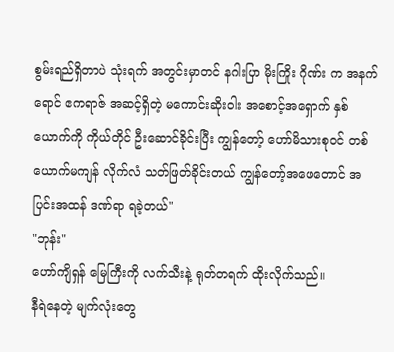စွမ်းရည်ရှိတာပဲ သုံးရက် အတွင်းမှာတင် နဂါးပြာ မိုးကြိုး ဂိုဏ်း က အနက်ရောင် ဧကရာဇ် အဆင့်ရှိတဲ့ မကောင်းဆိုးဝါး အစောင့်အရှောက် နှစ်ယောက်ကို ကိုယ်တိုင် ဦးဆောင်ခိုင်းပြီး ကျွန်တော့် ဟော်မိသားစုဝင် တစ်ယောက်မကျန် လိုက်လံ သတ်ဖြတ်ခိုင်းတယ် ကျွန်တော့်အဖေတောင် အပြင်းအထန် ဒဏ်ရာ ရခဲ့တယ်"
"ဘုန်း"
ဟော်ကျိရှန် မြေကြီးကို လက်သီးနဲ့ ရုတ်တရက် ထိုးလိုက်သည်။
နီရဲနေတဲ့ မျက်လုံးတွေ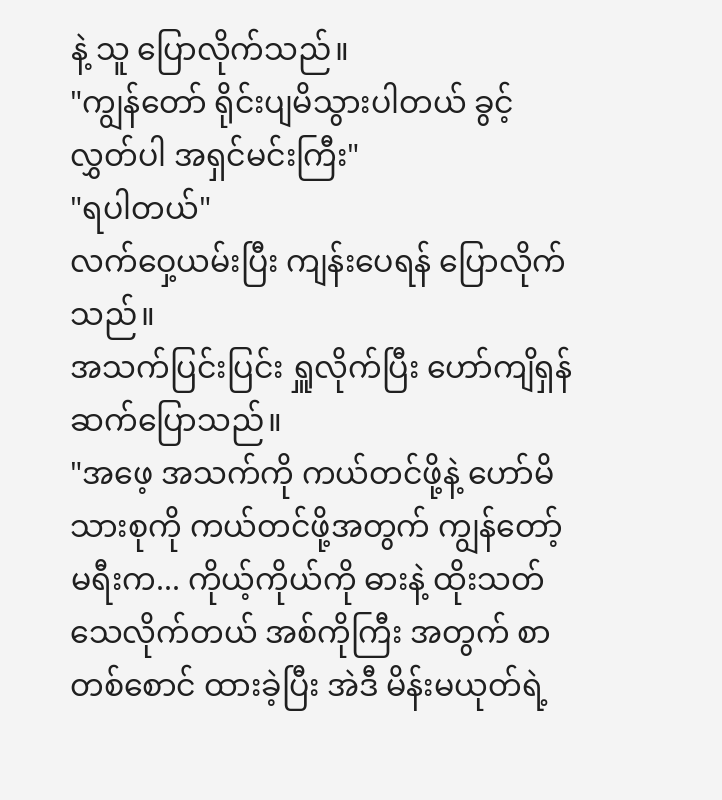နဲ့ သူ ပြောလိုက်သည်။
"ကျွန်တော် ရိုင်းပျမိသွားပါတယ် ခွင့်လွှတ်ပါ အရှင်မင်းကြီး"
"ရပါတယ်"
လက်ဝှေ့ယမ်းပြီး ကျန်းပေရန် ပြောလိုက်သည်။
အသက်ပြင်းပြင်း ရှူလိုက်ပြီး ဟော်ကျိရှန် ဆက်ပြောသည်။
"အဖေ့ အသက်ကို ကယ်တင်ဖို့နဲ့ ဟော်မိသားစုကို ကယ်တင်ဖို့အတွက် ကျွန်တော့်မရီးက... ကိုယ့်ကိုယ်ကို ဓားနဲ့ ထိုးသတ်သေလိုက်တယ် အစ်ကိုကြီး အတွက် စာတစ်စောင် ထားခဲ့ပြီး အဲဒီ မိန်းမယုတ်ရဲ့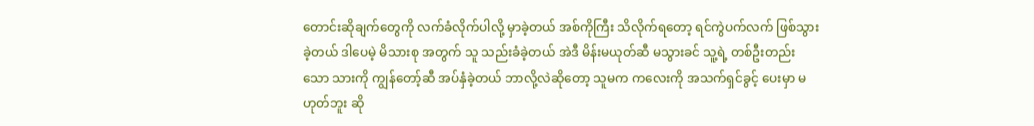တောင်းဆိုချက်တွေကို လက်ခံလိုက်ပါလို့ မှာခဲ့တယ် အစ်ကိုကြီး သိလိုက်ရတော့ ရင်ကွဲပက်လက် ဖြစ်သွားခဲ့တယ် ဒါပေမဲ့ မိသားစု အတွက် သူ သည်းခံခဲ့တယ် အဲဒီ မိန်းမယုတ်ဆီ မသွားခင် သူ့ရဲ့ တစ်ဦးတည်းသော သားကို ကျွန်တော့်ဆီ အပ်နှံခဲ့တယ် ဘာလို့လဲဆိုတော့ သူမက ကလေးကို အသက်ရှင်ခွင့် ပေးမှာ မဟုတ်ဘူး ဆို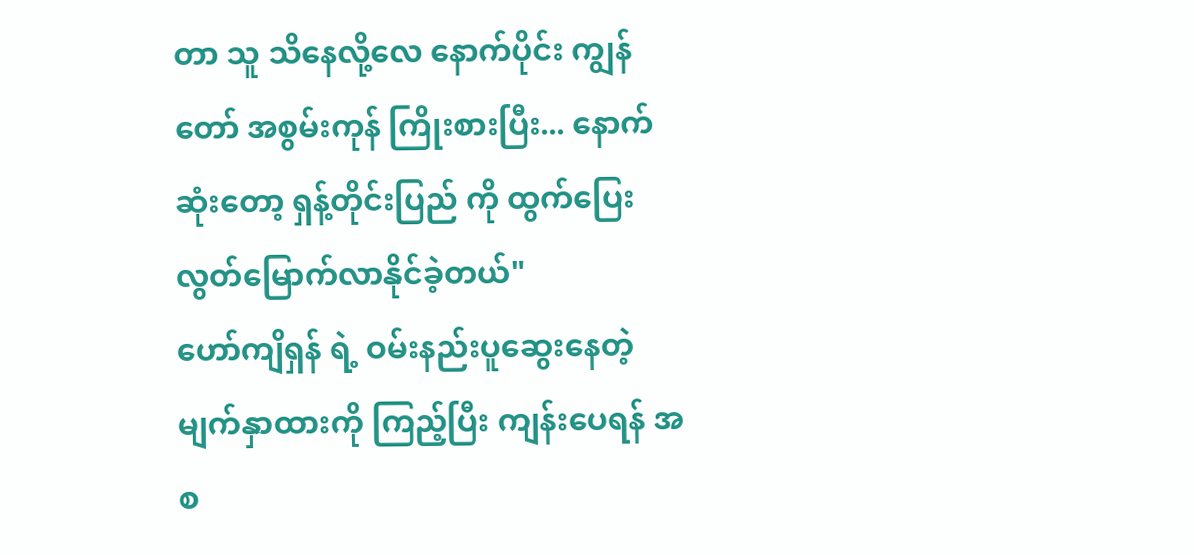တာ သူ သိနေလို့လေ နောက်ပိုင်း ကျွန်တော် အစွမ်းကုန် ကြိုးစားပြီး... နောက်ဆုံးတော့ ရှန့်တိုင်းပြည် ကို ထွက်ပြေး လွတ်မြောက်လာနိုင်ခဲ့တယ်"
ဟော်ကျိရှန် ရဲ့ ဝမ်းနည်းပူဆွေးနေတဲ့ မျက်နှာထားကို ကြည့်ပြီး ကျန်းပေရန် အစ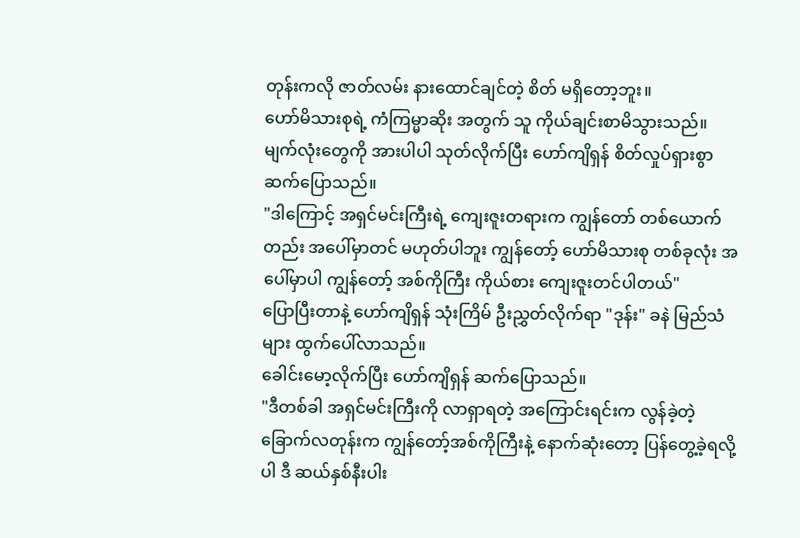တုန်းကလို ဇာတ်လမ်း နားထောင်ချင်တဲ့ စိတ် မရှိတော့ဘူး။
ဟော်မိသားစုရဲ့ ကံကြမ္မာဆိုး အတွက် သူ ကိုယ်ချင်းစာမိသွားသည်။
မျက်လုံးတွေကို အားပါပါ သုတ်လိုက်ပြီး ဟော်ကျိရှန် စိတ်လှုပ်ရှားစွာ ဆက်ပြောသည်။
"ဒါကြောင့် အရှင်မင်းကြီးရဲ့ ကျေးဇူးတရားက ကျွန်တော် တစ်ယောက်တည်း အပေါ်မှာတင် မဟုတ်ပါဘူး ကျွန်တော့် ဟော်မိသားစု တစ်ခုလုံး အပေါ်မှာပါ ကျွန်တော့် အစ်ကိုကြီး ကိုယ်စား ကျေးဇူးတင်ပါတယ်"
ပြောပြီးတာနဲ့ ဟော်ကျိရှန် သုံးကြိမ် ဦးညွှတ်လိုက်ရာ "ဒုန်း" ခနဲ မြည်သံများ ထွက်ပေါ်လာသည်။
ခေါင်းမော့လိုက်ပြီး ဟော်ကျိရှန် ဆက်ပြောသည်။
"ဒီတစ်ခါ အရှင်မင်းကြီးကို လာရှာရတဲ့ အကြောင်းရင်းက လွန်ခဲ့တဲ့ ခြောက်လတုန်းက ကျွန်တော့်အစ်ကိုကြီးနဲ့ နောက်ဆုံးတော့ ပြန်တွေ့ခဲ့ရလို့ပါ ဒီ ဆယ်နှစ်နီးပါး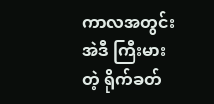ကာလအတွင်း အဲဒီ ကြီးမားတဲ့ ရိုက်ခတ်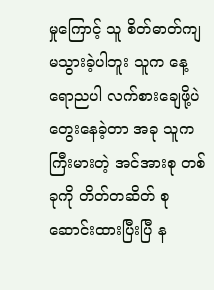မှုကြောင့် သူ စိတ်ဓာတ်ကျ မသွားခဲ့ပါဘူး သူက နေ့ရောညပါ လက်စားချေဖို့ပဲ တွေးနေခဲ့တာ အခု သူက ကြီးမားတဲ့ အင်အားစု တစ်ခုကို တိတ်တဆိတ် စုဆောင်းထားပြီးပြီ န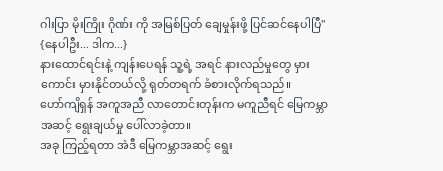ဂါးပြာ မိုးကြိုး ဂိုဏ်း ကို အမြစ်ပြတ် ချေမှုန်းဖို့ ပြင်ဆင်နေပါပြီ"
{နေပါဦး... ဒါက...}
နားထောင်ရင်းနဲ့ ကျန်းပေရန် သူ့ရဲ့ အရင် နားလည်မှုတွေ မှားကောင်း မှားနိုင်တယ်လို့ ရုတ်တရက် ခံစားလိုက်ရသည်။
ဟော်ကျိရှန် အကူအညီ လာတောင်းတုန်းက မကူညီရင် မြေကမ္ဘာအဆင့် ရွေးချယ်မှု ပေါ်လာခဲ့တာ။
အခု ကြည့်ရတာ အဲဒီ မြေကမ္ဘာအဆင့် ရွေး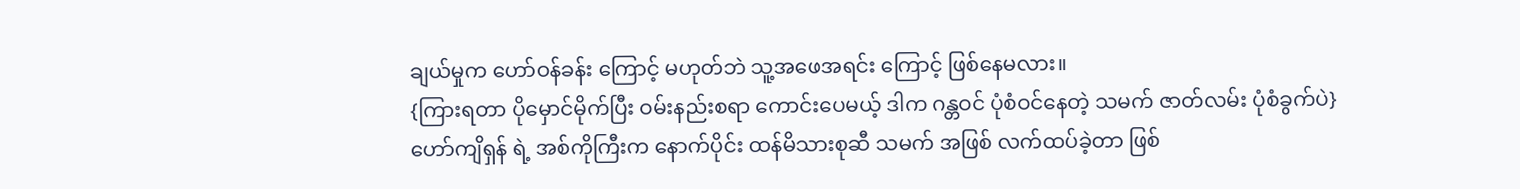ချယ်မှုက ဟော်ဝန်ခန်း ကြောင့် မဟုတ်ဘဲ သူ့အဖေအရင်း ကြောင့် ဖြစ်နေမလား။
{ကြားရတာ ပိုမှောင်မိုက်ပြီး ဝမ်းနည်းစရာ ကောင်းပေမယ့် ဒါက ဂန္တဝင် ပုံစံဝင်နေတဲ့ သမက် ဇာတ်လမ်း ပုံစံခွက်ပဲ}
ဟော်ကျိရှန် ရဲ့ အစ်ကိုကြီးက နောက်ပိုင်း ထန်မိသားစုဆီ သမက် အဖြစ် လက်ထပ်ခဲ့တာ ဖြစ်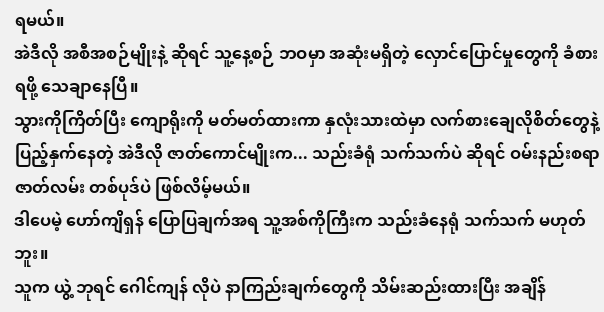ရမယ်။
အဲဒီလို အစီအစဉ်မျိုးနဲ့ ဆိုရင် သူ့နေ့စဉ် ဘဝမှာ အဆုံးမရှိတဲ့ လှောင်ပြောင်မှုတွေကို ခံစားရဖို့ သေချာနေပြီ။
သွားကိုကြိတ်ပြီး ကျောရိုးကို မတ်မတ်ထားကာ နှလုံးသားထဲမှာ လက်စားချေလိုစိတ်တွေနဲ့ ပြည့်နှက်နေတဲ့ အဲဒီလို ဇာတ်ကောင်မျိုးက... သည်းခံရုံ သက်သက်ပဲ ဆိုရင် ဝမ်းနည်းစရာ ဇာတ်လမ်း တစ်ပုဒ်ပဲ ဖြစ်လိမ့်မယ်။
ဒါပေမဲ့ ဟော်ကျိရှန် ပြောပြချက်အရ သူ့အစ်ကိုကြီးက သည်းခံနေရုံ သက်သက် မဟုတ်ဘူး။
သူက ယွဲ့ ဘုရင် ဂေါင်ကျန် လိုပဲ နာကြည်းချက်တွေကို သိမ်းဆည်းထားပြီး အချိန်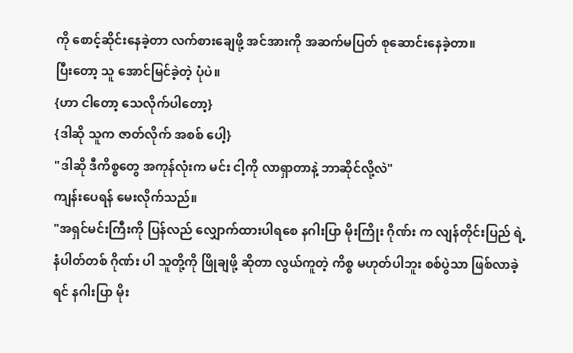ကို စောင့်ဆိုင်းနေခဲ့တာ လက်စားချေဖို့ အင်အားကို အဆက်မပြတ် စုဆောင်းနေခဲ့တာ။
ပြီးတော့ သူ အောင်မြင်ခဲ့တဲ့ ပုံပဲ။
{ဟာ ငါတော့ သေလိုက်ပါတော့}
{ဒါဆို သူက ဇာတ်လိုက် အစစ် ပေါ့}
"ဒါဆို ဒီကိစ္စတွေ အကုန်လုံးက မင်း ငါ့ကို လာရှာတာနဲ့ ဘာဆိုင်လို့လဲ"
ကျန်းပေရန် မေးလိုက်သည်။
"အရှင်မင်းကြီးကို ပြန်လည် လျှောက်ထားပါရစေ နဂါးပြာ မိုးကြိုး ဂိုဏ်း က လျန်တိုင်းပြည် ရဲ့ နံပါတ်တစ် ဂိုဏ်း ပါ သူတို့ကို ဖြိုချဖို့ ဆိုတာ လွယ်ကူတဲ့ ကိစ္စ မဟုတ်ပါဘူး စစ်ပွဲသာ ဖြစ်လာခဲ့ရင် နဂါးပြာ မိုး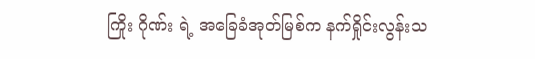ကြိုး ဂိုဏ်း ရဲ့ အခြေခံအုတ်မြစ်က နက်ရှိုင်းလွန်းသ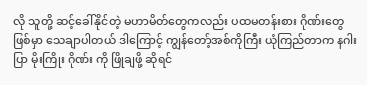လို သူတို့ ဆင့်ခေါ်နိုင်တဲ့ မဟာမိတ်တွေကလည်း ပထမတန်းစား ဂိုဏ်းတွေ ဖြစ်မှာ သေချာပါတယ် ဒါကြောင့် ကျွန်တော့်အစ်ကိုကြီး ယုံကြည်တာက နဂါးပြာ မိုးကြိုး ဂိုဏ်း ကို ဖြိုချဖို့ ဆိုရင်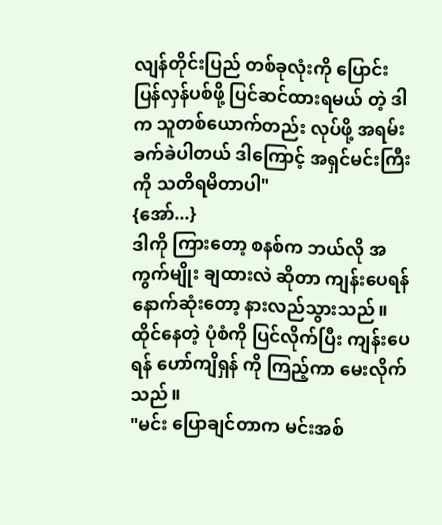လျန်တိုင်းပြည် တစ်ခုလုံးကို ပြောင်းပြန်လှန်ပစ်ဖို့ ပြင်ဆင်ထားရမယ် တဲ့ ဒါက သူတစ်ယောက်တည်း လုပ်ဖို့ အရမ်း ခက်ခဲပါတယ် ဒါကြောင့် အရှင်မင်းကြီးကို သတိရမိတာပါ"
{အော်...}
ဒါကို ကြားတော့ စနစ်က ဘယ်လို အကွက်မျိုး ချထားလဲ ဆိုတာ ကျန်းပေရန် နောက်ဆုံးတော့ နားလည်သွားသည်။
ထိုင်နေတဲ့ ပုံစံကို ပြင်လိုက်ပြီး ကျန်းပေရန် ဟော်ကျိရှန် ကို ကြည့်ကာ မေးလိုက်သည်။
"မင်း ပြောချင်တာက မင်းအစ်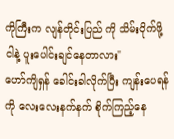ကိုကြီးက လျန်တိုင်းပြည် ကို သိမ်းပိုက်ဖို့ ငါနဲ့ ပူးပေါင်းချင်နေတာလား"
ဟော်ကျိရှန် ခေါင်းခါလိုက်ပြီး ကျန်းပေရန်ကို လေးလေးနက်နက် စိုက်ကြည့်နေ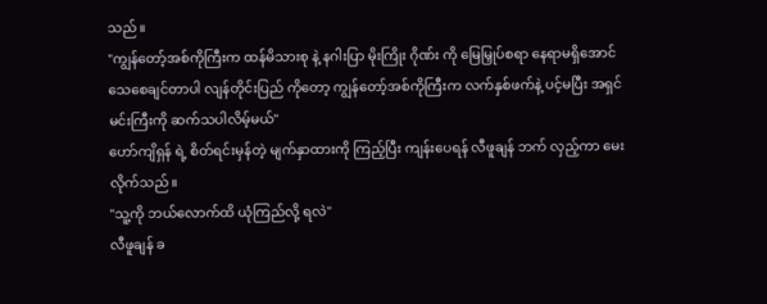သည်။
"ကျွန်တော့်အစ်ကိုကြီးက ထန်မိသားစု နဲ့ နဂါးပြာ မိုးကြိုး ဂိုဏ်း ကို မြေမြှုပ်စရာ နေရာမရှိအောင် သေစေချင်တာပါ လျန်တိုင်းပြည် ကိုတော့ ကျွန်တော့်အစ်ကိုကြီးက လက်နှစ်ဖက်နဲ့ ပင့်မပြီး အရှင်မင်းကြီးကို ဆက်သပါလိမ့်မယ်"
ဟော်ကျိရှန် ရဲ့ စိတ်ရင်းမှန်တဲ့ မျက်နှာထားကို ကြည့်ပြီး ကျန်းပေရန် လီဖူချန် ဘက် လှည့်ကာ မေးလိုက်သည်။
"သူ့ကို ဘယ်လောက်ထိ ယုံကြည်လို့ ရလဲ"
လီဖူချန် ခ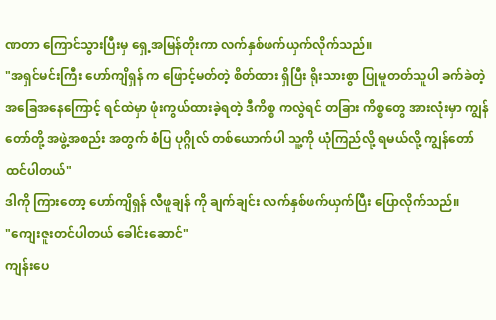ဏတာ ကြောင်သွားပြီးမှ ရှေ့အမြန်တိုးကာ လက်နှစ်ဖက်ယှက်လိုက်သည်။
"အရှင်မင်းကြီး ဟော်ကျိရှန် က ဖြောင့်မတ်တဲ့ စိတ်ထား ရှိပြီး ရိုးသားစွာ ပြုမူတတ်သူပါ ခက်ခဲတဲ့ အခြေအနေကြောင့် ရင်ထဲမှာ ဖုံးကွယ်ထားခဲ့ရတဲ့ ဒီကိစ္စ ကလွဲရင် တခြား ကိစ္စတွေ အားလုံးမှာ ကျွန်တော်တို့ အဖွဲ့အစည်း အတွက် စံပြ ပုဂ္ဂိုလ် တစ်ယောက်ပါ သူ့ကို ယုံကြည်လို့ ရမယ်လို့ ကျွန်တော် ထင်ပါတယ်"
ဒါကို ကြားတော့ ဟော်ကျိရှန် လီဖူချန် ကို ချက်ချင်း လက်နှစ်ဖက်ယှက်ပြီး ပြောလိုက်သည်။
"ကျေးဇူးတင်ပါတယ် ခေါင်းဆောင်"
ကျန်းပေ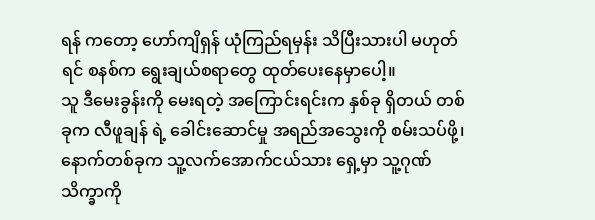ရန် ကတော့ ဟော်ကျိရှန် ယုံကြည်ရမှန်း သိပြီးသားပါ မဟုတ်ရင် စနစ်က ရွေးချယ်စရာတွေ ထုတ်ပေးနေမှာပေါ့။
သူ ဒီမေးခွန်းကို မေးရတဲ့ အကြောင်းရင်းက နှစ်ခု ရှိတယ် တစ်ခုက လီဖူချန် ရဲ့ ခေါင်းဆောင်မှု အရည်အသွေးကို စမ်းသပ်ဖို့၊ နောက်တစ်ခုက သူ့လက်အောက်ငယ်သား ရှေ့မှာ သူ့ဂုဏ်သိက္ခာကို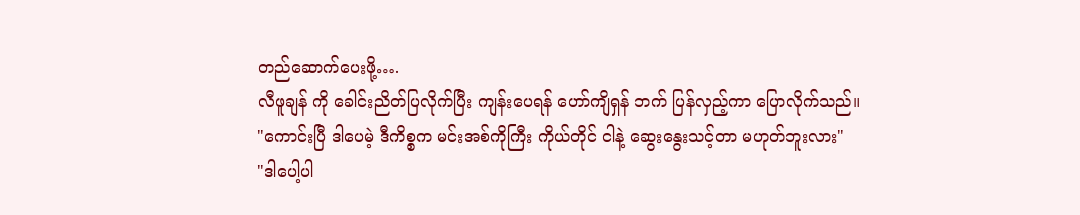တည်ဆောက်ပေးဖို့….
လီဖူချန် ကို ခေါင်းညိတ်ပြလိုက်ပြီး ကျန်းပေရန် ဟော်ကျိရှန် ဘက် ပြန်လှည့်ကာ ပြောလိုက်သည်။
"ကောင်းပြီ ဒါပေမဲ့ ဒီကိစ္စက မင်းအစ်ကိုကြီး ကိုယ်တိုင် ငါနဲ့ ဆွေးနွေးသင့်တာ မဟုတ်ဘူးလား"
"ဒါပေါ့ပါ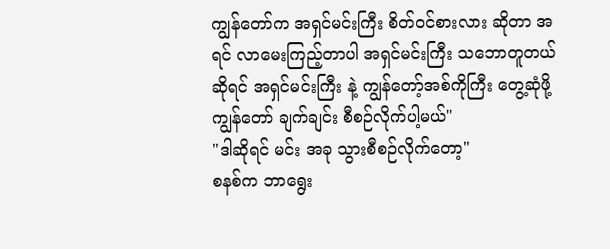ကျွန်တော်က အရှင်မင်းကြီး စိတ်ဝင်စားလား ဆိုတာ အရင် လာမေးကြည့်တာပါ အရှင်မင်းကြီး သဘောတူတယ် ဆိုရင် အရှင်မင်းကြီး နဲ့ ကျွန်တော့်အစ်ကိုကြီး တွေ့ဆုံဖို့ ကျွန်တော် ချက်ချင်း စီစဉ်လိုက်ပါ့မယ်"
"ဒါဆိုရင် မင်း အခု သွားစီစဉ်လိုက်တော့"
စနစ်က ဘာရွေး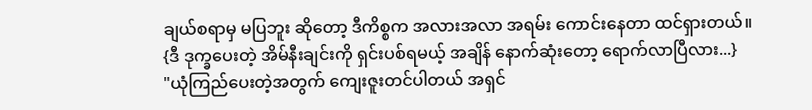ချယ်စရာမှ မပြဘူး ဆိုတော့ ဒီကိစ္စက အလားအလာ အရမ်း ကောင်းနေတာ ထင်ရှားတယ်။
{ဒီ ဒုက္ခပေးတဲ့ အိမ်နီးချင်းကို ရှင်းပစ်ရမယ့် အချိန် နောက်ဆုံးတော့ ရောက်လာပြီလား...}
"ယုံကြည်ပေးတဲ့အတွက် ကျေးဇူးတင်ပါတယ် အရှင်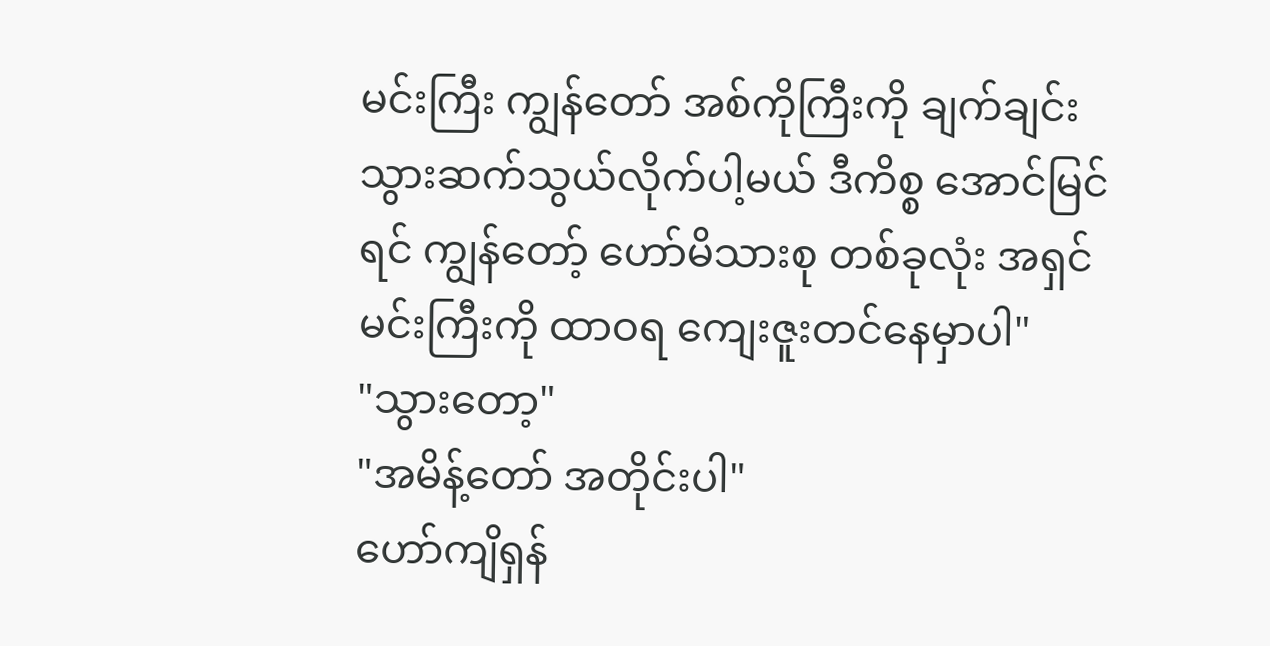မင်းကြီး ကျွန်တော် အစ်ကိုကြီးကို ချက်ချင်း သွားဆက်သွယ်လိုက်ပါ့မယ် ဒီကိစ္စ အောင်မြင်ရင် ကျွန်တော့် ဟော်မိသားစု တစ်ခုလုံး အရှင်မင်းကြီးကို ထာဝရ ကျေးဇူးတင်နေမှာပါ"
"သွားတော့"
"အမိန့်တော် အတိုင်းပါ"
ဟော်ကျိရှန်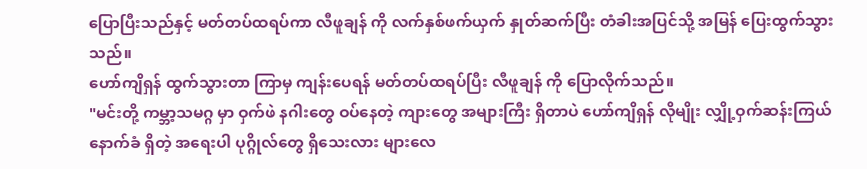ပြောပြီးသည်နှင့် မတ်တပ်ထရပ်ကာ လီဖူချန် ကို လက်နှစ်ဖက်ယှက် နှုတ်ဆက်ပြီး တံခါးအပြင်သို့ အမြန် ပြေးထွက်သွားသည်။
ဟော်ကျိရှန် ထွက်သွားတာ ကြာမှ ကျန်းပေရန် မတ်တပ်ထရပ်ပြီး လီဖူချန် ကို ပြောလိုက်သည်။
"မင်းတို့ ကမ္ဘာ့သမဂ္ဂ မှာ ဝှက်ဖဲ နဂါးတွေ ဝပ်နေတဲ့ ကျားတွေ အများကြီး ရှိတာပဲ ဟော်ကျိရှန် လိုမျိုး လျှို့ဝှက်ဆန်းကြယ် နောက်ခံ ရှိတဲ့ အရေးပါ ပုဂ္ဂိုလ်တွေ ရှိသေးလား များလေ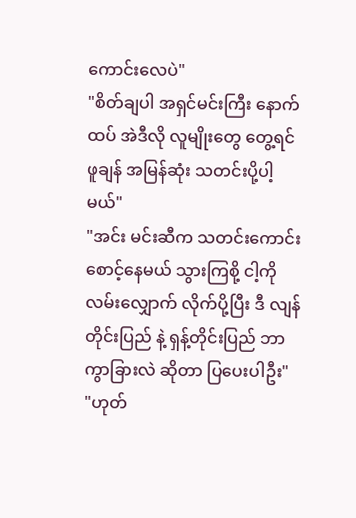ကောင်းလေပဲ"
"စိတ်ချပါ အရှင်မင်းကြီး နောက်ထပ် အဲဒီလို လူမျိုးတွေ တွေ့ရင် ဖူချန် အမြန်ဆုံး သတင်းပို့ပါ့မယ်"
"အင်း မင်းဆီက သတင်းကောင်း စောင့်နေမယ် သွားကြစို့ ငါ့ကို လမ်းလျှောက် လိုက်ပို့ပြီး ဒီ လျန်တိုင်းပြည် နဲ့ ရှန့်တိုင်းပြည် ဘာကွာခြားလဲ ဆိုတာ ပြပေးပါဦး"
"ဟုတ်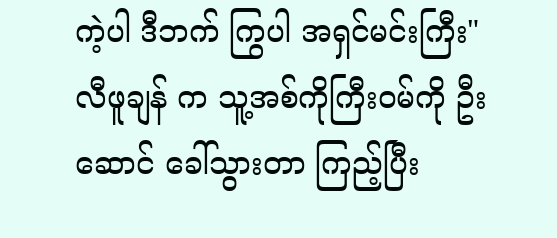ကဲ့ပါ ဒီဘက် ကြွပါ အရှင်မင်းကြီး"
လီဖူချန် က သူ့အစ်ကိုကြီးဝမ်ကို ဦးဆောင် ခေါ်သွားတာ ကြည့်ပြီး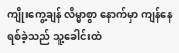ကျိုးကွေ့ချန် လိမ္မာစွာ နောက်မှာ ကျန်နေရစ်ခဲ့သည် သူ့ခေါင်းထဲ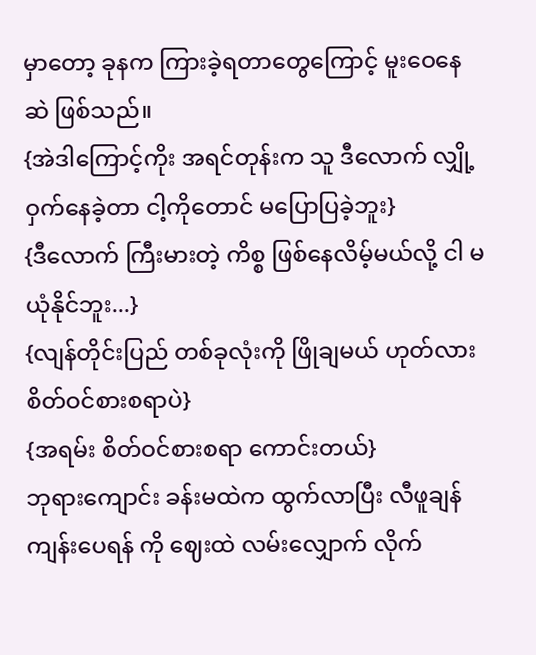မှာတော့ ခုနက ကြားခဲ့ရတာတွေကြောင့် မူးဝေနေဆဲ ဖြစ်သည်။
{အဲဒါကြောင့်ကိုး အရင်တုန်းက သူ ဒီလောက် လျှို့ဝှက်နေခဲ့တာ ငါ့ကိုတောင် မပြောပြခဲ့ဘူး}
{ဒီလောက် ကြီးမားတဲ့ ကိစ္စ ဖြစ်နေလိမ့်မယ်လို့ ငါ မယုံနိုင်ဘူး...}
{လျန်တိုင်းပြည် တစ်ခုလုံးကို ဖြိုချမယ် ဟုတ်လား စိတ်ဝင်စားစရာပဲ}
{အရမ်း စိတ်ဝင်စားစရာ ကောင်းတယ်}
ဘုရားကျောင်း ခန်းမထဲက ထွက်လာပြီး လီဖူချန် ကျန်းပေရန် ကို ဈေးထဲ လမ်းလျှောက် လိုက်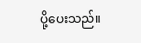ပို့ပေးသည်။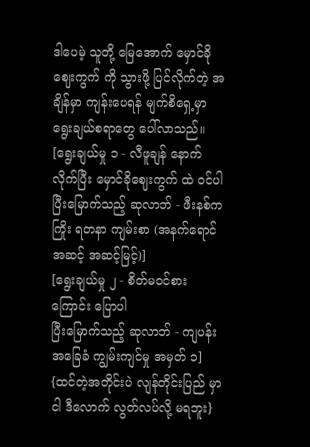ဒါပေမဲ့ သူတို့ မြေအောက် မှောင်ခိုဈေးကွက် ကို သွားဖို့ ပြင်လိုက်တဲ့ အချိန်မှာ ကျန်းပေရန် မျက်စိရှေ့မှာ ရွေးချယ်စရာတွေ ပေါ်လာသည်။
[ရွေးချယ်မှု ၁ - လီဖူချန် နောက်လိုက်ပြီး မှောင်ခိုဈေးကွက် ထဲ ဝင်ပါ
ပြီးမြောက်သည့် ဆုလာဘ် - ဖီးနစ်ကကြိုး ရတနာ ကျမ်းစာ (အနက်ရောင်အဆင့် အဆင့်မြင့်)]
[ရွေးချယ်မှု ၂ - စိတ်မဝင်စားကြောင်း ပြောပါ
ပြီးမြောက်သည့် ဆုလာဘ် - ကျပန်း အခြေခံ ကျွမ်းကျင်မှု အမှတ် ၁]
{ထင်တဲ့အတိုင်းပဲ လျန်တိုင်းပြည် မှာ ငါ ဒီလောက် လွတ်လပ်လို့ မရဘူး}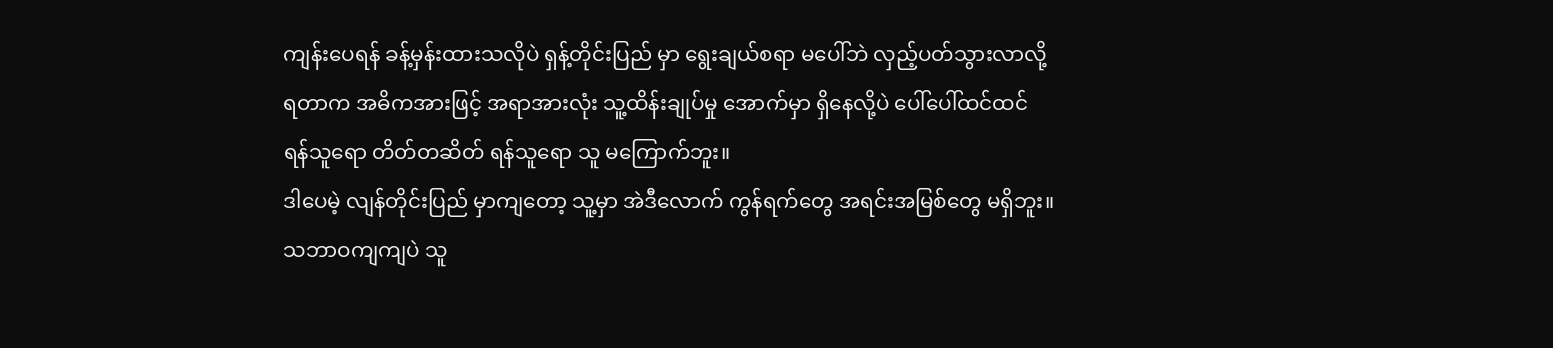ကျန်းပေရန် ခန့်မှန်းထားသလိုပဲ ရှန့်တိုင်းပြည် မှာ ရွေးချယ်စရာ မပေါ်ဘဲ လှည့်ပတ်သွားလာလို့ ရတာက အဓိကအားဖြင့် အရာအားလုံး သူ့ထိန်းချုပ်မှု အောက်မှာ ရှိနေလို့ပဲ ပေါ်ပေါ်ထင်ထင် ရန်သူရော တိတ်တဆိတ် ရန်သူရော သူ မကြောက်ဘူး။
ဒါပေမဲ့ လျန်တိုင်းပြည် မှာကျတော့ သူ့မှာ အဲဒီလောက် ကွန်ရက်တွေ အရင်းအမြစ်တွေ မရှိဘူး။
သဘာဝကျကျပဲ သူ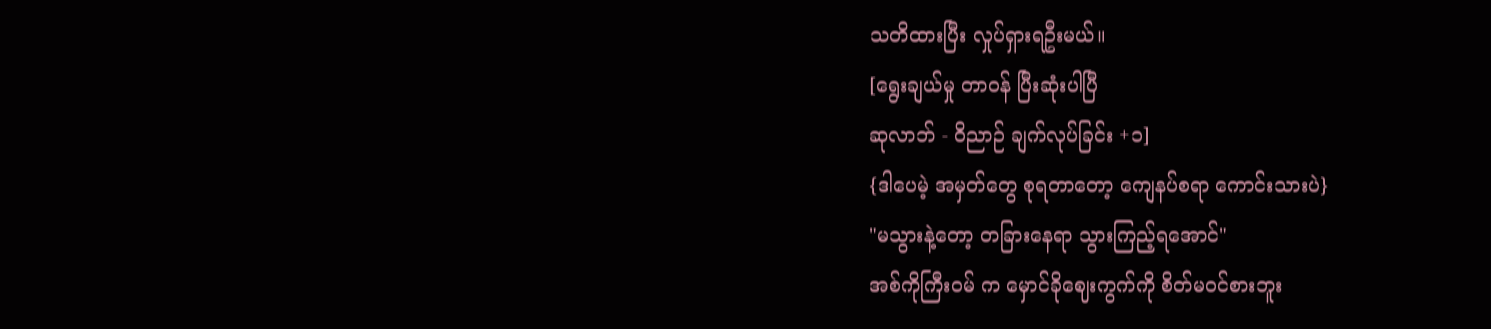သတိထားပြီး လှုပ်ရှားရဦးမယ်။
[ရွေးချယ်မှု တာဝန် ပြီးဆုံးပါပြီ
ဆုလာဘ် - ဝိညာဉ် ချက်လုပ်ခြင်း +၁]
{ဒါပေမဲ့ အမှတ်တွေ စုရတာတော့ ကျေနပ်စရာ ကောင်းသားပဲ}
"မသွားနဲ့တော့ တခြားနေရာ သွားကြည့်ရအောင်"
အစ်ကိုကြီးဝမ် က မှောင်ခိုဈေးကွက်ကို စိတ်မဝင်စားဘူး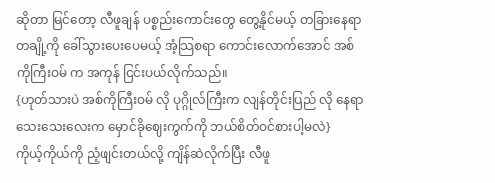ဆိုတာ မြင်တော့ လီဖူချန် ပစ္စည်းကောင်းတွေ တွေ့နိုင်မယ့် တခြားနေရာ တချို့ကို ခေါ်သွားပေးပေမယ့် အံ့သြစရာ ကောင်းလောက်အောင် အစ်ကိုကြီးဝမ် က အကုန် ငြင်းပယ်လိုက်သည်။
{ဟုတ်သားပဲ အစ်ကိုကြီးဝမ် လို ပုဂ္ဂိုလ်ကြီးက လျန်တိုင်းပြည် လို နေရာသေးသေးလေးက မှောင်ခိုဈေးကွက်ကို ဘယ်စိတ်ဝင်စားပါ့မလဲ}
ကိုယ့်ကိုယ်ကို ညံ့ဖျင်းတယ်လို့ ကျိန်ဆဲလိုက်ပြီး လီဖူ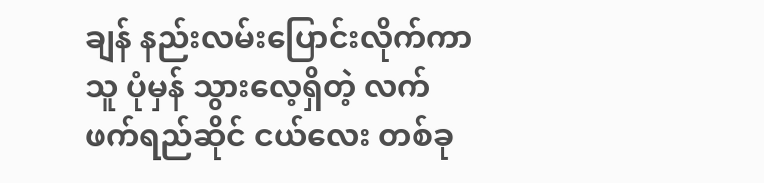ချန် နည်းလမ်းပြောင်းလိုက်ကာ သူ ပုံမှန် သွားလေ့ရှိတဲ့ လက်ဖက်ရည်ဆိုင် ငယ်လေး တစ်ခု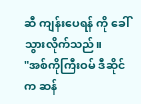ဆီ ကျန်းပေရန် ကို ခေါ်သွားလိုက်သည်။
"အစ်ကိုကြီးဝမ် ဒီဆိုင်က ဆန်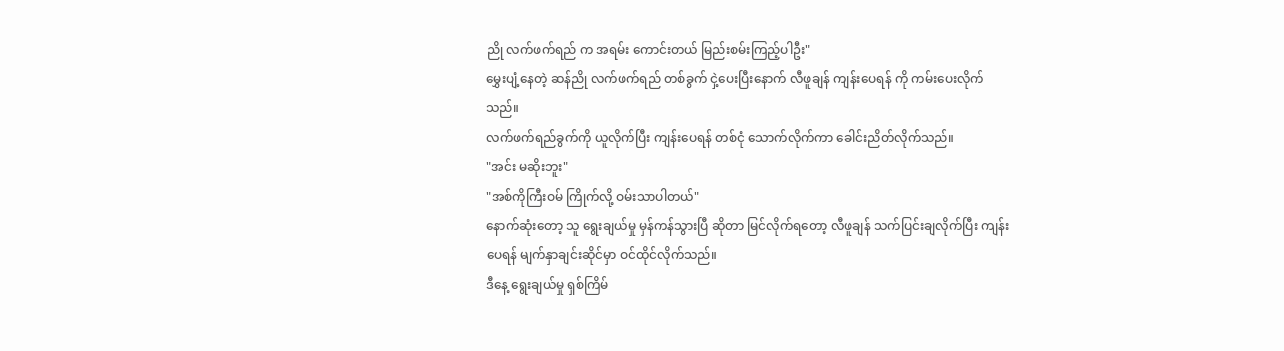ညို လက်ဖက်ရည် က အရမ်း ကောင်းတယ် မြည်းစမ်းကြည့်ပါဦး"
မွှေးပျံ့နေတဲ့ ဆန်ညို လက်ဖက်ရည် တစ်ခွက် ငှဲ့ပေးပြီးနောက် လီဖူချန် ကျန်းပေရန် ကို ကမ်းပေးလိုက်သည်။
လက်ဖက်ရည်ခွက်ကို ယူလိုက်ပြီး ကျန်းပေရန် တစ်ငုံ သောက်လိုက်ကာ ခေါင်းညိတ်လိုက်သည်။
"အင်း မဆိုးဘူး"
"အစ်ကိုကြီးဝမ် ကြိုက်လို့ ဝမ်းသာပါတယ်"
နောက်ဆုံးတော့ သူ ရွေးချယ်မှု မှန်ကန်သွားပြီ ဆိုတာ မြင်လိုက်ရတော့ လီဖူချန် သက်ပြင်းချလိုက်ပြီး ကျန်းပေရန် မျက်နှာချင်းဆိုင်မှာ ဝင်ထိုင်လိုက်သည်။
ဒီနေ့ ရွေးချယ်မှု ရှစ်ကြိမ်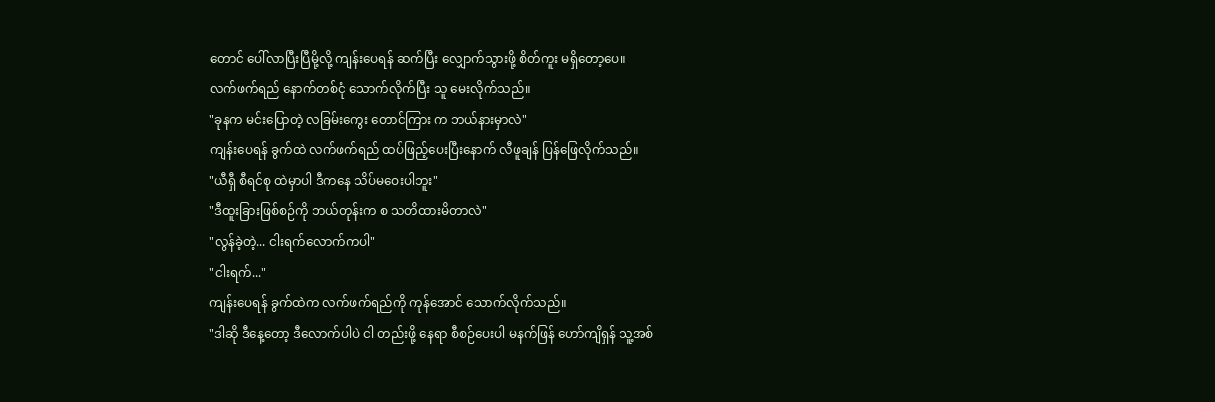တောင် ပေါ်လာပြီးပြီမို့လို့ ကျန်းပေရန် ဆက်ပြီး လျှောက်သွားဖို့ စိတ်ကူး မရှိတော့ပေ။
လက်ဖက်ရည် နောက်တစ်ငုံ သောက်လိုက်ပြီး သူ မေးလိုက်သည်။
"ခုနက မင်းပြောတဲ့ လခြမ်းကွေး တောင်ကြား က ဘယ်နားမှာလဲ"
ကျန်းပေရန် ခွက်ထဲ လက်ဖက်ရည် ထပ်ဖြည့်ပေးပြီးနောက် လီဖူချန် ပြန်ဖြေလိုက်သည်။
"ယီရှီ စီရင်စု ထဲမှာပါ ဒီကနေ သိပ်မဝေးပါဘူး"
"ဒီထူးခြားဖြစ်စဉ်ကို ဘယ်တုန်းက စ သတိထားမိတာလဲ"
"လွန်ခဲ့တဲ့... ငါးရက်လောက်ကပါ"
"ငါးရက်..."
ကျန်းပေရန် ခွက်ထဲက လက်ဖက်ရည်ကို ကုန်အောင် သောက်လိုက်သည်။
"ဒါဆို ဒီနေ့တော့ ဒီလောက်ပါပဲ ငါ တည်းဖို့ နေရာ စီစဉ်ပေးပါ မနက်ဖြန် ဟော်ကျိရှန် သူ့အစ်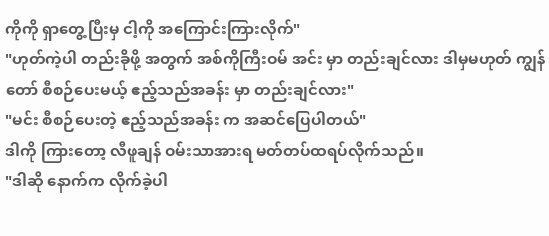ကိုကို ရှာတွေ့ပြီးမှ ငါ့ကို အကြောင်းကြားလိုက်"
"ဟုတ်ကဲ့ပါ တည်းခိုဖို့ အတွက် အစ်ကိုကြီးဝမ် အင်း မှာ တည်းချင်လား ဒါမှမဟုတ် ကျွန်တော် စီစဉ်ပေးမယ့် ဧည့်သည်အခန်း မှာ တည်းချင်လား"
"မင်း စီစဉ်ပေးတဲ့ ဧည့်သည်အခန်း က အဆင်ပြေပါတယ်"
ဒါကို ကြားတော့ လီဖူချန် ဝမ်းသာအားရ မတ်တပ်ထရပ်လိုက်သည်။
"ဒါဆို နောက်က လိုက်ခဲ့ပါ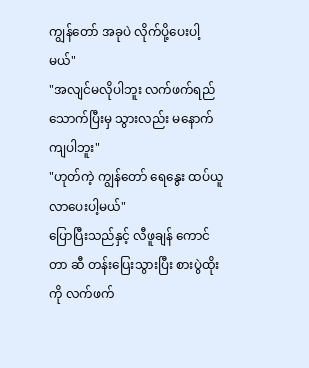ကျွန်တော် အခုပဲ လိုက်ပို့ပေးပါ့မယ်"
"အလျင်မလိုပါဘူး လက်ဖက်ရည် သောက်ပြီးမှ သွားလည်း မနောက်ကျပါဘူး"
"ဟုတ်ကဲ့ ကျွန်တော် ရေနွေး ထပ်ယူလာပေးပါ့မယ်"
ပြောပြီးသည်နှင့် လီဖူချန် ကောင်တာ ဆီ တန်းပြေးသွားပြီး စားပွဲထိုးကို လက်ဖက်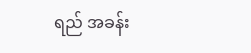ရည် အခန်း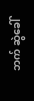ဘက် ဆွဲခေါ်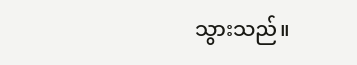သွားသည်။